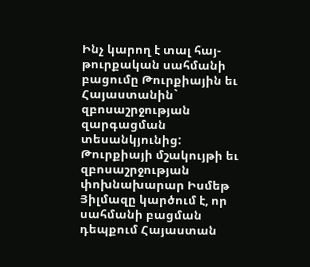Ինչ կարող է տալ հայ-թուրքական սահմանի բացումը Թուրքիային եւ Հայաստանին` զբոսաշրջության զարգացման տեսանկյունից: Թուրքիայի մշակույթի եւ զբոսաշրջության փոխնախարար Իսմեթ Յիլմազը կարծում է, որ սահմանի բացման դեպքում Հայաստան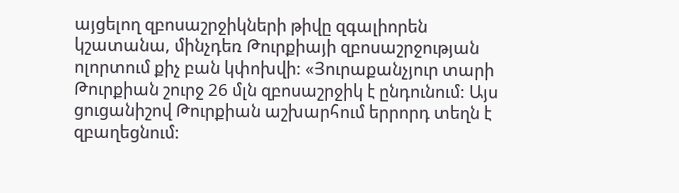այցելող զբոսաշրջիկների թիվը զգալիորեն կշատանա, մինչդեռ Թուրքիայի զբոսաշրջության ոլորտում քիչ բան կփոխվի: «Յուրաքանչյուր տարի Թուրքիան շուրջ 26 մլն զբոսաշրջիկ է ընդունում: Այս ցուցանիշով Թուրքիան աշխարհում երրորդ տեղն է զբաղեցնում: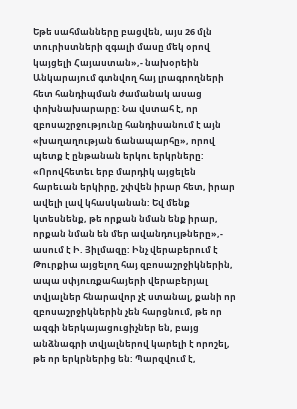Եթե սահմանները բացվեն, այս 26 մլն տուրիստների զգալի մասը մեկ օրով կայցելի Հայաստան»,- նախօրեին Անկարայում գտնվող հայ լրագրողների հետ հանդիպման ժամանակ ասաց փոխնախարարը: Նա վստահ է, որ զբոսաշրջությունը հանդիսանում է այն «խաղաղության ճանապարհը», որով պետք է ընթանան երկու երկրները: «Որովհետեւ երբ մարդիկ այցելեն հարեւան երկիրը, շփվեն իրար հետ, իրար ավելի լավ կհասկանան: Եվ մենք կտեսնենք, թե որքան նման ենք իրար, որքան նման են մեր ավանդույթները»,- ասում է Ի. Յիլմազը: Ինչ վերաբերում է Թուրքիա այցելող հայ զբոսաշրջիկներին, ապա սփյուռքահայերի վերաբերյալ տվյալներ հնարավոր չէ ստանալ, քանի որ զբոսաշրջիկներին չեն հարցնում, թե որ ազգի ներկայացուցիչներ են, բայց անձնագրի տվյալներով կարելի է որոշել, թե որ երկրներից են: Պարզվում է,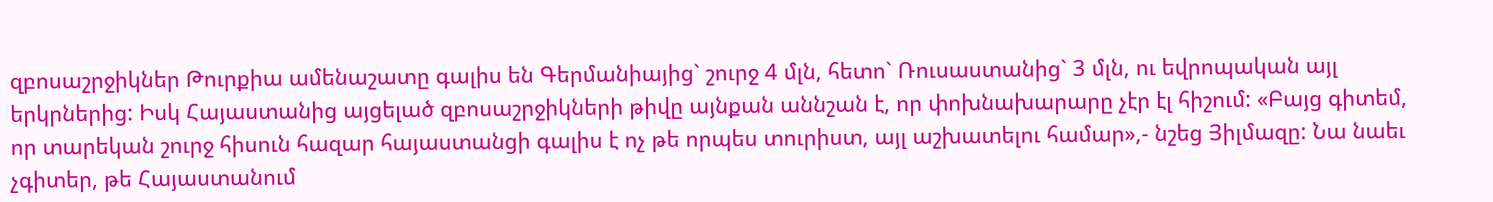զբոսաշրջիկներ Թուրքիա ամենաշատը գալիս են Գերմանիայից` շուրջ 4 մլն, հետո` Ռուսաստանից` 3 մլն, ու եվրոպական այլ երկրներից: Իսկ Հայաստանից այցելած զբոսաշրջիկների թիվը այնքան աննշան է, որ փոխնախարարը չէր էլ հիշում: «Բայց գիտեմ, որ տարեկան շուրջ հիսուն հազար հայաստանցի գալիս է ոչ թե որպես տուրիստ, այլ աշխատելու համար»,- նշեց Յիլմազը: Նա նաեւ չգիտեր, թե Հայաստանում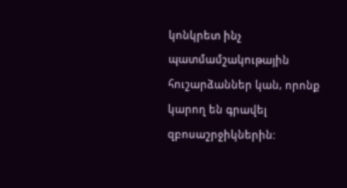կոնկրետ ինչ պատմամշակութային հուշարձաններ կան, որոնք կարող են գրավել զբոսաշրջիկներին: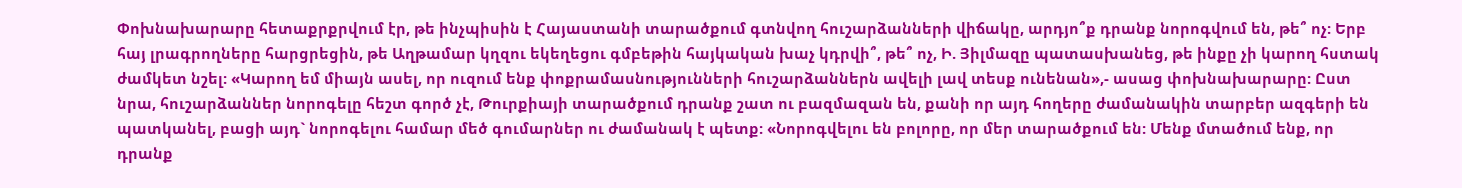Փոխնախարարը հետաքրքրվում էր, թե ինչպիսին է Հայաստանի տարածքում գտնվող հուշարձանների վիճակը, արդյո՞ք դրանք նորոգվում են, թե՞ ոչ: Երբ հայ լրագրողները հարցրեցին, թե Աղթամար կղզու եկեղեցու գմբեթին հայկական խաչ կդրվի՞, թե՞ ոչ, Ի. Յիլմազը պատասխանեց, թե ինքը չի կարող հստակ ժամկետ նշել: «Կարող եմ միայն ասել, որ ուզում ենք փոքրամասնությունների հուշարձաններն ավելի լավ տեսք ունենան»,- ասաց փոխնախարարը: Ըստ նրա, հուշարձաններ նորոգելը հեշտ գործ չէ, Թուրքիայի տարածքում դրանք շատ ու բազմազան են, քանի որ այդ հողերը ժամանակին տարբեր ազգերի են պատկանել, բացի այդ` նորոգելու համար մեծ գումարներ ու ժամանակ է պետք: «Նորոգվելու են բոլորը, որ մեր տարածքում են: Մենք մտածում ենք, որ դրանք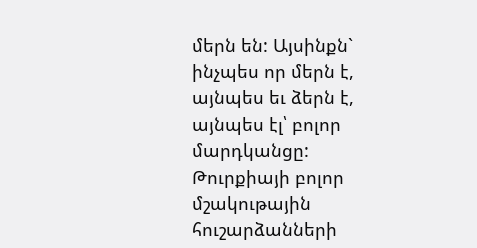մերն են: Այսինքն` ինչպես որ մերն է, այնպես եւ ձերն է, այնպես էլ՝ բոլոր մարդկանցը: Թուրքիայի բոլոր մշակութային հուշարձանների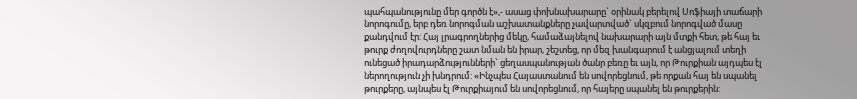պահպանությունը մեր գործն է»,- ասաց փոխնախարարը` օրինակ բերելով Սոֆիայի տաճարի նորոգումը, երբ դեռ նորոգման աշխատանքները չավարտված` սկզբում նորոգված մասը քանդվում էր: Հայ լրագրողներից մեկը, համաձայնելով նախարարի այն մտքի հետ, թե հայ եւ թուրք ժողովուրդները շատ նման են իրար, շեշտեց, որ մեզ խանգարում է անցյալում տեղի ունեցած իրադարձությունների` ցեղասպանության ծանր բեռը եւ այն, որ Թուրքիան այդպես էլ ներողություն չի խնդրում: «Ինչպես Հայաստանում են սովորեցնում, թե որքան հայ են սպանել թուրքերը, այնպես էլ Թուրքիայում են սովորեցնում, որ հայերը սպանել են թուրքերին: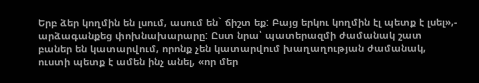Երբ ձեր կողմին են լսում, ասում են` ճիշտ եք: Բայց երկու կողմին էլ պետք է լսել»,- արձագանքեց փոխնախարարը: Ըստ նրա՝ պատերազմի ժամանակ շատ բաներ են կատարվում, որոնք չեն կատարվում խաղաղության ժամանակ, ուստի պետք է ամեն ինչ անել, «որ մեր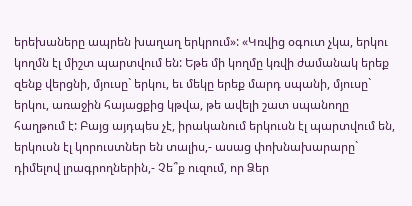երեխաները ապրեն խաղաղ երկրում»: «Կռվից օգուտ չկա, երկու կողմն էլ միշտ պարտվում են: Եթե մի կողմը կռվի ժամանակ երեք զենք վերցնի, մյուսը` երկու, եւ մեկը երեք մարդ սպանի, մյուսը` երկու, առաջին հայացքից կթվա, թե ավելի շատ սպանողը հաղթում է: Բայց այդպես չէ, իրականում երկուսն էլ պարտվում են, երկուսն էլ կորուստներ են տալիս,- ասաց փոխնախարարը` դիմելով լրագրողներին,- Չե՞ք ուզում, որ Ձեր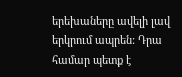երեխաները ավելի լավ երկրում ապրեն: Դրա համար պետք է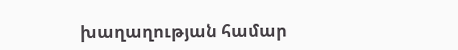խաղաղության համար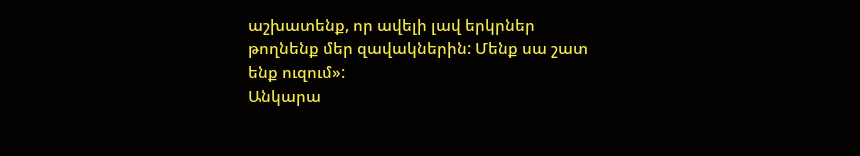աշխատենք, որ ավելի լավ երկրներ թողնենք մեր զավակներին: Մենք սա շատ ենք ուզում»:
Անկարա